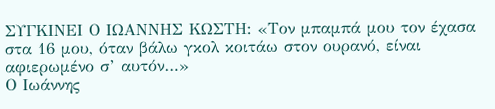ΣΥΓΚΙΝΕΙ Ο ΙΩΑΝΝΗΣ ΚΩΣΤΗ: «Τον μπαμπά μου τον έχασα στα 16 μου, όταν βάλω γκολ κοιτάω στον ουρανό, είναι αφιερωμένο σ’ αυτόν…»
Ο Ιωάννης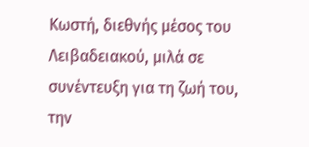Κωστή, διεθνής μέσος του Λειβαδειακού, μιλά σε συνέντευξη για τη ζωή του, την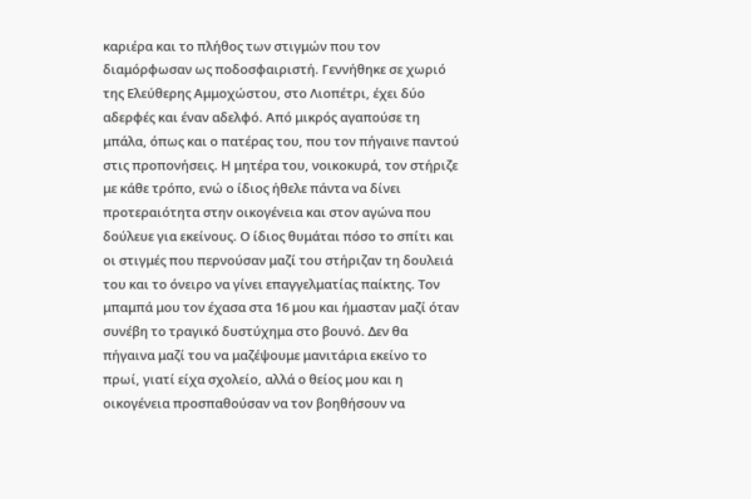καριέρα και το πλήθος των στιγμών που τον διαμόρφωσαν ως ποδοσφαιριστή. Γεννήθηκε σε χωριό της Ελεύθερης Αμμοχώστου, στο Λιοπέτρι, έχει δύο αδερφές και έναν αδελφό. Από μικρός αγαπούσε τη μπάλα, όπως και ο πατέρας του, που τον πήγαινε παντού στις προπονήσεις. Η μητέρα του, νοικοκυρά, τον στήριζε με κάθε τρόπο, ενώ ο ίδιος ήθελε πάντα να δίνει προτεραιότητα στην οικογένεια και στον αγώνα που δούλευε για εκείνους. Ο ίδιος θυμάται πόσο το σπίτι και οι στιγμές που περνούσαν μαζί του στήριζαν τη δουλειά του και το όνειρο να γίνει επαγγελματίας παίκτης. Τον μπαμπά μου τον έχασα στα 16 μου και ήμασταν μαζί όταν συνέβη το τραγικό δυστύχημα στο βουνό. Δεν θα πήγαινα μαζί του να μαζέψουμε μανιτάρια εκείνο το πρωί, γιατί είχα σχολείο, αλλά ο θείος μου και η οικογένεια προσπαθούσαν να τον βοηθήσουν να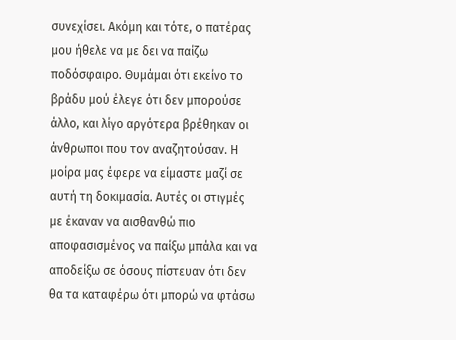συνεχίσει. Ακόμη και τότε, ο πατέρας μου ήθελε να με δει να παίζω ποδόσφαιρο. Θυμάμαι ότι εκείνο το βράδυ μού έλεγε ότι δεν μπορούσε άλλο, και λίγο αργότερα βρέθηκαν οι άνθρωποι που τον αναζητούσαν. Η μοίρα μας έφερε να είμαστε μαζί σε αυτή τη δοκιμασία. Αυτές οι στιγμές με έκαναν να αισθανθώ πιο αποφασισμένος να παίξω μπάλα και να αποδείξω σε όσους πίστευαν ότι δεν θα τα καταφέρω ότι μπορώ να φτάσω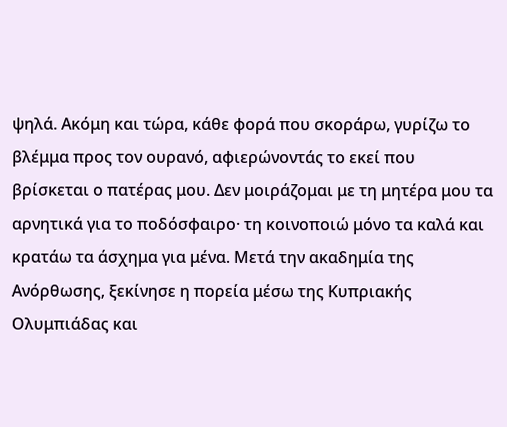ψηλά. Ακόμη και τώρα, κάθε φορά που σκοράρω, γυρίζω το βλέμμα προς τον ουρανό, αφιερώνοντάς το εκεί που βρίσκεται ο πατέρας μου. Δεν μοιράζομαι με τη μητέρα μου τα αρνητικά για το ποδόσφαιρο· τη κοινοποιώ μόνο τα καλά και κρατάω τα άσχημα για μένα. Μετά την ακαδημία της Ανόρθωσης, ξεκίνησε η πορεία μέσω της Κυπριακής Ολυμπιάδας και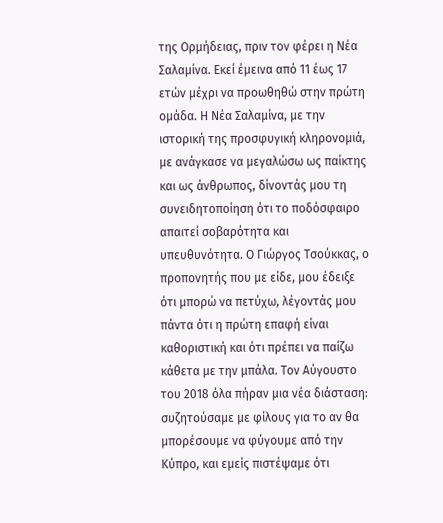της Ορμήδειας, πριν τον φέρει η Νέα Σαλαμίνα. Εκεί έμεινα από 11 έως 17 ετών μέχρι να προωθηθώ στην πρώτη ομάδα. Η Νέα Σαλαμίνα, με την ιστορική της προσφυγική κληρονομιά, με ανάγκασε να μεγαλώσω ως παίκτης και ως άνθρωπος, δίνοντάς μου τη συνειδητοποίηση ότι το ποδόσφαιρο απαιτεί σοβαρότητα και υπευθυνότητα. Ο Γιώργος Τσούκκας, ο προπονητής που με είδε, μου έδειξε ότι μπορώ να πετύχω, λέγοντάς μου πάντα ότι η πρώτη επαφή είναι καθοριστική και ότι πρέπει να παίζω κάθετα με την μπάλα. Τον Αύγουστο του 2018 όλα πήραν μια νέα διάσταση: συζητούσαμε με φίλους για το αν θα μπορέσουμε να φύγουμε από την Κύπρο, και εμείς πιστέψαμε ότι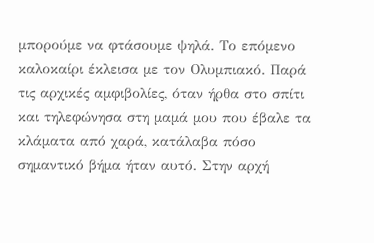μπορούμε να φτάσουμε ψηλά. Το επόμενο καλοκαίρι έκλεισα με τον Ολυμπιακό. Παρά τις αρχικές αμφιβολίες, όταν ήρθα στο σπίτι και τηλεφώνησα στη μαμά μου που έβαλε τα κλάματα από χαρά, κατάλαβα πόσο σημαντικό βήμα ήταν αυτό. Στην αρχή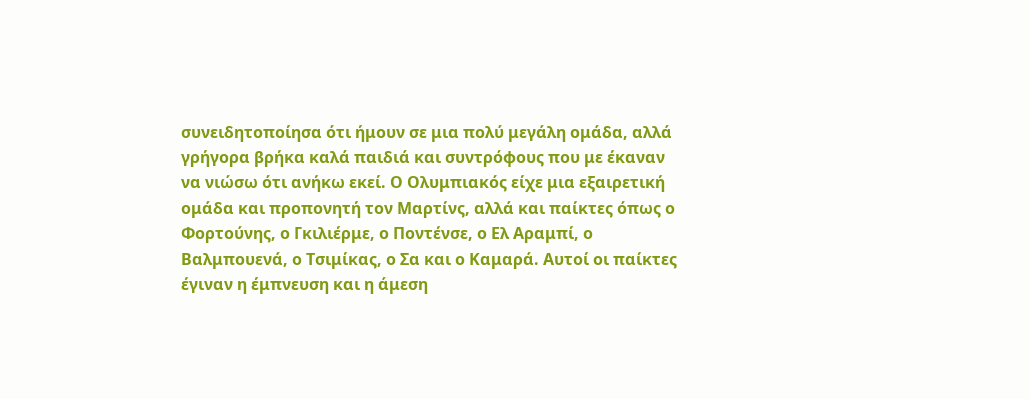συνειδητοποίησα ότι ήμουν σε μια πολύ μεγάλη ομάδα, αλλά γρήγορα βρήκα καλά παιδιά και συντρόφους που με έκαναν να νιώσω ότι ανήκω εκεί. Ο Ολυμπιακός είχε μια εξαιρετική ομάδα και προπονητή τον Μαρτίνς, αλλά και παίκτες όπως ο Φορτούνης, ο Γκιλιέρμε, ο Ποντένσε, ο Ελ Αραμπί, ο Βαλμπουενά, ο Τσιμίκας, ο Σα και ο Καμαρά. Αυτοί οι παίκτες έγιναν η έμπνευση και η άμεση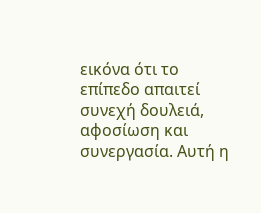εικόνα ότι το επίπεδο απαιτεί συνεχή δουλειά, αφοσίωση και συνεργασία. Αυτή η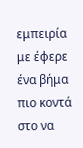εμπειρία με έφερε ένα βήμα πιο κοντά στο να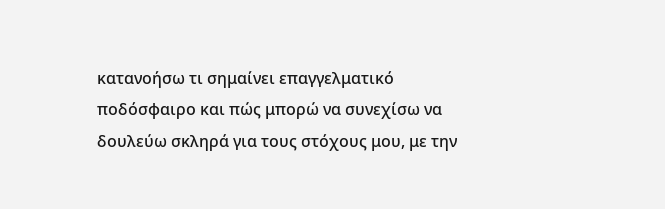κατανοήσω τι σημαίνει επαγγελματικό ποδόσφαιρο και πώς μπορώ να συνεχίσω να δουλεύω σκληρά για τους στόχους μου, με την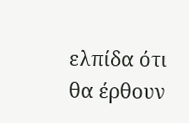ελπίδα ότι θα έρθουν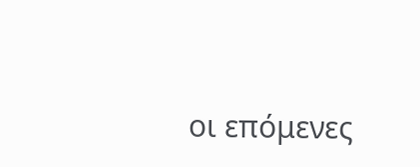οι επόμενες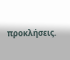προκλήσεις.